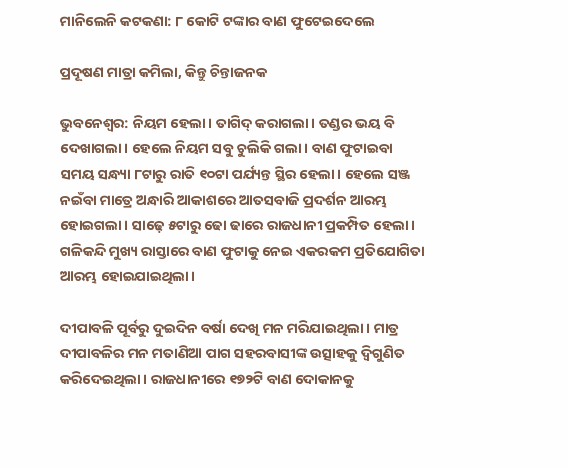ମାନିଲେନି କଟକଣା: ୮ କୋଟି ଟଙ୍କାର ବାଣ ଫୁଟେଇଦେଲେ

ପ୍ରଦୂଷଣ ମାତ୍ରା କମିଲା, କିନ୍ତୁ ଚିନ୍ତାଜନକ

ଭୁବନେଶ୍ବର: ନିୟମ ହେଲା। ତାଗିଦ୍‌ କରାଗଲା। ତଣ୍ଡର ଭୟ ବି ଦେଖାଗଲା। ହେଲେ ନିୟମ ସବୁ ଚୁଲିକି ଗଲା। ବାଣ ଫୁଟାଇବା ସମୟ ସନ୍ଧ୍ୟା ୮ଟାରୁ ରାତି ୧୦ଟା ପର୍ଯ୍ୟନ୍ତ ସ୍ଥିର ହେଲା। ହେଲେ ସଞ୍ଜ ନଇଁବା ମାତ୍ରେ ଅନ୍ଧାରି ଆକାଶରେ ଆତସବାଜି ପ୍ରଦର୍ଶନ ଆରମ୍ଭ ହୋଇଗଲା। ସାଢ଼େ ୫ଟାରୁ ଢୋ ‌ଢାରେ ରାଜଧାନୀ ପ୍ରକମ୍ପିତ ହେଲା। ଗଳିକନ୍ଦି ମୁଖ୍ୟ ରାସ୍ତାରେ ବାଣ ଫୁଟାକୁ ନେଇ ଏକରକମ ପ୍ରତିଯୋଗିତା ଆରମ୍ଭ ହୋଇଯାଇଥିଲା।

ଦୀପାବଳି ପୂର୍ବରୁ ଦୁଇଦିନ ବର୍ଷା ଦେଖି ମନ ମରିଯାଇଥିଲା। ମାତ୍ର ଦୀପାବଳିର ମନ ମତାଣିଆ ପାଗ ସହରବାସୀଙ୍କ ଉତ୍ସାହକୁ ଦ୍ବିଗୁଣିତ କରିଦେଇଥିଲା। ରାଜଧାନୀରେ ୧୭୨ଟି ବାଣ ଦୋକାନକୁ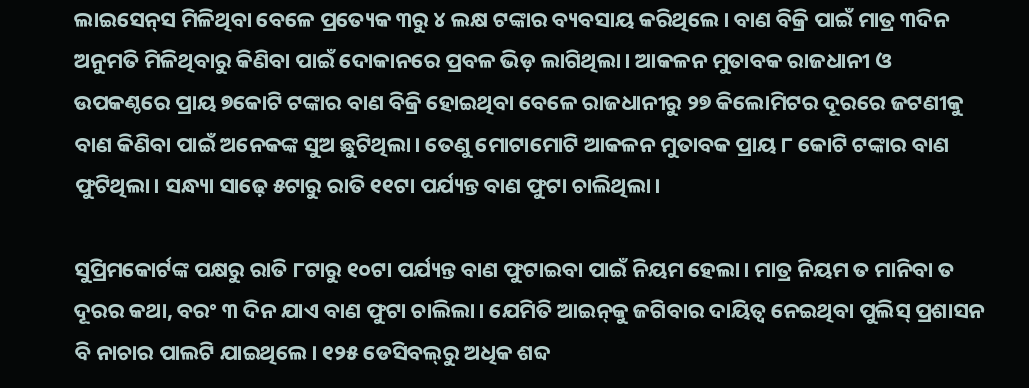ଲାଇସେନ୍‌ସ ମିଳିଥିବା ବେ‌ଳେ ପ୍ରତ୍ୟେକ ୩ରୁ ୪ ଲକ୍ଷ ଟଙ୍କାର ବ୍ୟବସାୟ କରିଥିଲେ। ବାଣ ବିକ୍ରି ପାଇଁ ମାତ୍ର ୩ଦିନ ଅନୁମତି ମିଳିଥିବାରୁ କିଣିବା ପାଇଁ ଦୋକାନରେ ପ୍ରବଳ ଭିଡ଼ ଲାଗିଥିଲା। ଆକଳନ ମୁତାବକ ରାଜଧାନୀ ଓ ଉପକଣ୍ଠରେ ପ୍ରାୟ ୭କୋଟି ଟଙ୍କାର ବାଣ ବିକ୍ରି ହୋଇଥିବା ବ‌େଳେ ରାଜଧାନୀରୁ ୨୭ କିଲୋମିଟର ଦୂରରେ ଜଟଣୀକୁ ବାଣ କିଣିବା ପାଇଁ ଅନେକଙ୍କ ସୁଅ ଛୁଟିଥିଲା। ତେଣୁ ମୋଟାମୋଟି ଆକଳନ ମୁତାବକ ପ୍ରାୟ ୮ କୋଟି ଟଙ୍କାର ବାଣ ଫୁଟିଥିଲା। ସନ୍ଧ୍ୟା ସାଢ଼େ ୫ଟାରୁ ରାତି ୧୧ଟା ପର୍ଯ୍ୟନ୍ତ ବାଣ ଫୁଟା ଚାଲିଥିଲା।

ସୁପ୍ରିମକୋର୍ଟଙ୍କ ପକ୍ଷରୁ ରାତି ୮ଟାରୁ ୧୦ଟା ପର୍ଯ୍ୟନ୍ତ ବାଣ ଫୁଟାଇବା ପାଇଁ ନିୟମ ହେଲା। ମାତ୍ର ନିୟମ ତ ମାନିବା ତ ଦୂରର କଥା, ବରଂ ୩ ଦିନ ଯାଏ ବାଣ ଫୁଟା ଚାଲିଲା। ଯେମିତି ଆଇନ୍‌କୁ ଜଗିବାର ଦାୟିତ୍ବ ନେଇଥିବା ପୁଲିସ୍‌ ପ୍ରଶାସନ ବି ନାଚାର ପାଲଟି ଯାଇଥିଲେ। ୧୨୫ ଡେସିବଲ୍‌ରୁ ଅଧିକ ଶବ୍ଦ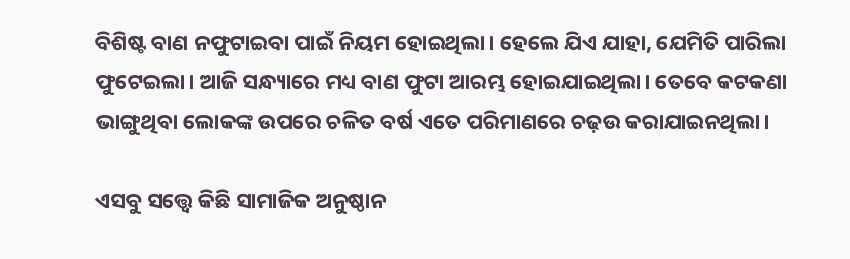ବିଶିଷ୍ଟ ବାଣ ନଫୁଟାଇବା ପାଇଁ ନିୟମ ହୋଇଥିଲା। ହେଲେ ଯିଏ ଯାହା, ଯେମିତି ପାରିଲା ଫୁଟେଇଲା। ଆଜି ସନ୍ଧ୍ୟାରେ ମଧ୍ୟ ବାଣ ଫୁଟା ଆରମ୍ଭ ହୋଇଯାଇଥିଲା। ତେବେ କଟକଣା ଭାଙ୍ଗୁଥିବା ଲୋକଙ୍କ ଉପରେ ଚଳିତ ବର୍ଷ ଏତେ ପରିମାଣରେ ଚଢ଼ଉ କରାଯାଇନଥିଲା।

ଏସବୁ ସତ୍ତ୍ବେ କିଛି ସାମାଜିକ ଅନୁଷ୍ଠାନ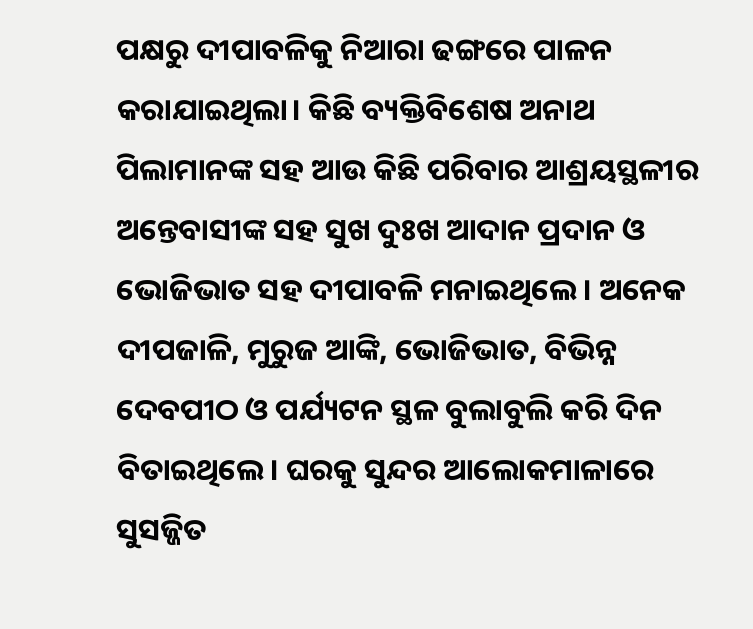ପକ୍ଷରୁ ଦୀପାବଳିକୁ ନିଆରା ଢଙ୍ଗରେ ପାଳନ କରାଯାଇଥିଲା। କିଛି ବ୍ୟକ୍ତିବିଶେ‌ଷ ଅନାଥ ପିଲାମାନଙ୍କ ସହ ଆଉ କିଛି ପରିବାର ଆଶ୍ରୟସ୍ଥଳୀର ଅନ୍ତେବାସୀଙ୍କ ସହ ସୁଖ ଦୁଃଖ ଆଦାନ ପ୍ରଦାନ ଓ ଭୋଜିଭାତ ସହ ଦୀପାବଳି ମନାଇଥିଲେ। ଅନେକ ଦୀପଜାଳି, ମୁରୁଜ ଆଙ୍କି, ଭୋଜିଭାତ, ବିଭିନ୍ନ ଦେବପୀଠ ଓ ପର୍ଯ୍ୟଟନ ସ୍ଥଳ ବୁଲାବୁଲି କରି ଦିନ ବିତାଇଥିଲେ। ଘରକୁ ସୁନ୍ଦର ଆଲୋକମାଳାରେ ସୁସଜ୍ଜିତ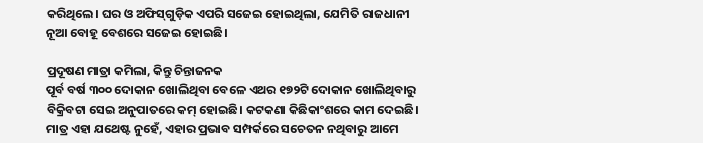କରିଥିଲେ। ଘର ଓ ଅଫିସ୍‌ଗୁଡ଼ିକ ଏପରି ସଜେଇ ହୋଇଥିଲା, ଯେମିତି ରାଜଧାନୀ ନୂଆ ବୋହୂ ବେଶରେ ସଜେଇ ହୋଇଛି।

ପ୍ରଦୂଷଣ ମାତ୍ରା କମିଲା, କିନ୍ତୁ ଚିନ୍ତାଜନକ
ପୂର୍ବ ବର୍ଷ ୩୦୦ ଦୋକାନ ଖୋଲିଥିବା ବେଳେ ଏଥର ୧୭୨ଟି ଦୋକାନ ଖୋଲିଥିବାରୁ ବିକ୍ରିବଟା ସେଇ ଅନୁପାତରେ କମ୍‌ ହୋଇଛି। କଟକଣା କିଛିକାଂଶରେ କାମ ଦେଇଛି। ମାତ୍ର ଏହା ଯଥେଷ୍ଟ ନୁହେଁ, ଏହାର ପ୍ରଭାବ ସମ୍ପର୍କରେ ସଚେତନ ନଥିବାରୁ ଆମେ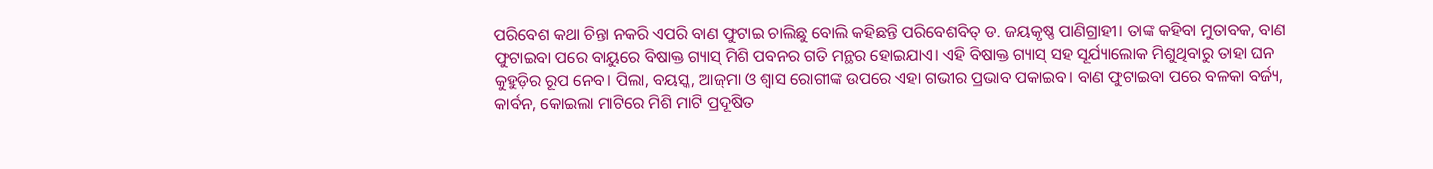ପରିବେଶ କଥା ଚିନ୍ତା ନକରି ଏପରି ବାଣ ଫୁଟାଇ ଚାଲିଛୁ ବୋଲି କହିଛନ୍ତି ପରିବେଶବିତ୍‌ ଡ. ଜୟକୃଷ୍ଣ ପାଣିଗ୍ରାହୀ। ତାଙ୍କ କହିବା ମୁତାବକ, ବାଣ ଫୁଟାଇବା ପରେ ବାୟୁରେ ବିଷାକ୍ତ ଗ୍ୟାସ୍‌ ମିଶି ପବନର ଗତି ମନ୍ଥର ହୋଇଯାଏ। ଏହି ବିଷାକ୍ତ ଗ୍ୟାସ୍‌ ସହ ସୂର୍ଯ୍ୟାଲୋକ ମିଶୁଥିବାରୁ ତାହା ଘନ କୁହୁଡ଼ିର ରୂପ ନେବ। ପିଲା, ବୟସ୍କ‌, ଆଜ୍‌ମା ଓ ଶ୍ବାସ ରୋଗୀଙ୍କ ଉପରେ ଏହା ଗଭୀର ପ୍ରଭାବ ପକାଇବ। ବାଣ ଫୁଟାଇବା ପରେ ବଳକା ବର୍ଜ୍ୟ, କାର୍ବନ, କୋଇଲା ମାଟିରେ ମିଶି ମାଟି ପ୍ରଦୂଷିତ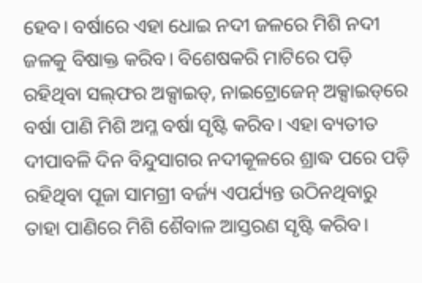ହେବ। ବର୍ଷାରେ ଏହା ଧୋଇ ନଦୀ ଜଳରେ ମିଶି ନଦୀ ଜଳକୁ ବିଷାକ୍ତ କରିବ। ବିଶେଷକରି ମାଟିରେ ପଡ଼ି ରହିଥିବା ସଲ୍‌ଫର ଅକ୍ସାଇଡ୍‌, ନାଇଟ୍ରୋଜେନ୍‌ ଅକ୍ସାଇଡ୍‌ରେ ବର୍ଷା ପାଣି ମିଶି ଅମ୍ଳ ବର୍ଷା ସୃଷ୍ଟି କରିବ। ଏହା ବ୍ୟତୀତ ଦୀପାବଳି ଦିନ ବିନ୍ଦୁସାଗର ନଦୀକୂଳରେ ଶ୍ରାଦ୍ଧ ପରେ ପଡ଼ି ରହିଥିବା ପୂଜା ସାମଗ୍ରୀ ବର୍ଜ୍ୟ ଏପର୍ଯ୍ୟନ୍ତ ଉଠିନଥିବାରୁ ତାହା ପାଣିରେ ମିଶି ଶୈବାଳ ଆସ୍ତରଣ ସୃଷ୍ଟି କରିବ।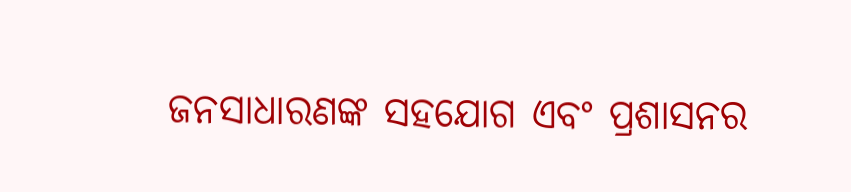ଜନସାଧାରଣଙ୍କ ସହଯୋଗ ଏବଂ ପ୍ରଶାସନର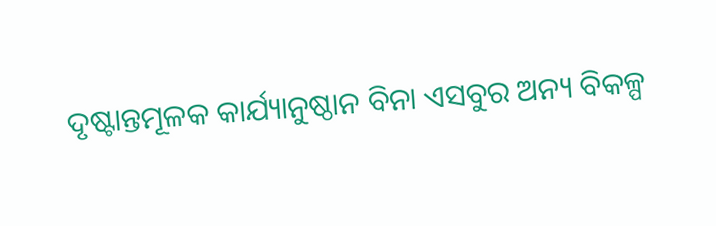ଦୃଷ୍ଟାନ୍ତମୂଳକ କାର୍ଯ୍ୟାନୁଷ୍ଠାନ ବିନା ଏସବୁର ଅନ୍ୟ ବିକଳ୍ପ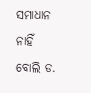ସମାଧାନ ନାହିଁ ବୋଲି ଡ.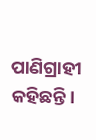ପାଣିଗ୍ରାହୀ କହିଛନ୍ତି।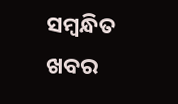ସମ୍ବନ୍ଧିତ ଖବର